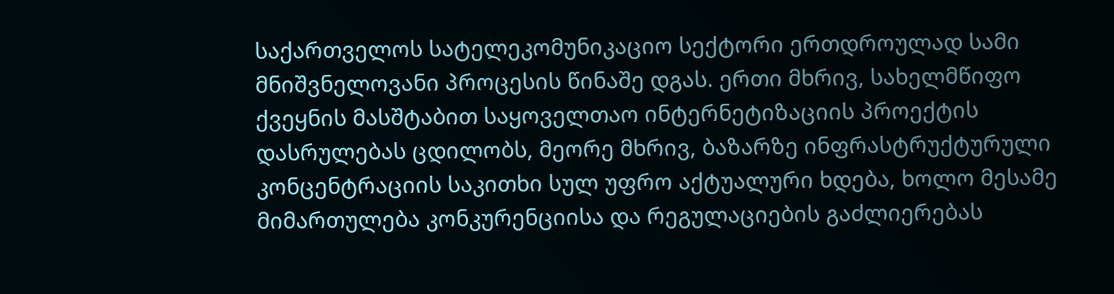საქართველოს სატელეკომუნიკაციო სექტორი ერთდროულად სამი მნიშვნელოვანი პროცესის წინაშე დგას. ერთი მხრივ, სახელმწიფო ქვეყნის მასშტაბით საყოველთაო ინტერნეტიზაციის პროექტის დასრულებას ცდილობს, მეორე მხრივ, ბაზარზე ინფრასტრუქტურული კონცენტრაციის საკითხი სულ უფრო აქტუალური ხდება, ხოლო მესამე მიმართულება კონკურენციისა და რეგულაციების გაძლიერებას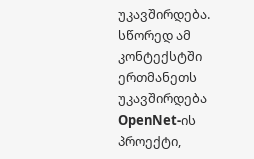უკავშირდება. სწორედ ამ კონტექსტში ერთმანეთს უკავშირდება OpenNet-ის პროექტი,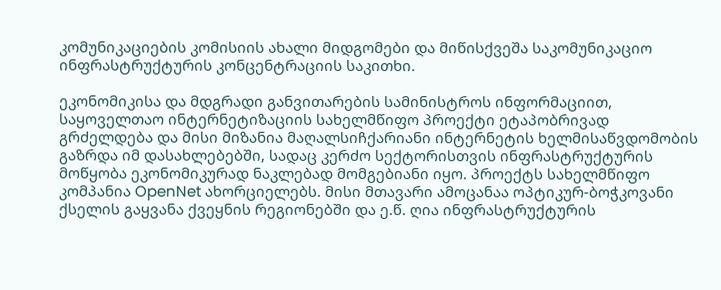კომუნიკაციების კომისიის ახალი მიდგომები და მიწისქვეშა საკომუნიკაციო ინფრასტრუქტურის კონცენტრაციის საკითხი.

ეკონომიკისა და მდგრადი განვითარების სამინისტროს ინფორმაციით, საყოველთაო ინტერნეტიზაციის სახელმწიფო პროექტი ეტაპობრივად გრძელდება და მისი მიზანია მაღალსიჩქარიანი ინტერნეტის ხელმისაწვდომობის გაზრდა იმ დასახლებებში, სადაც კერძო სექტორისთვის ინფრასტრუქტურის მოწყობა ეკონომიკურად ნაკლებად მომგებიანი იყო. პროექტს სახელმწიფო კომპანია OpenNet ახორციელებს. მისი მთავარი ამოცანაა ოპტიკურ-ბოჭკოვანი ქსელის გაყვანა ქვეყნის რეგიონებში და ე.წ. ღია ინფრასტრუქტურის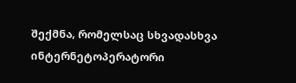შექმნა, რომელსაც სხვადასხვა ინტერნეტოპერატორი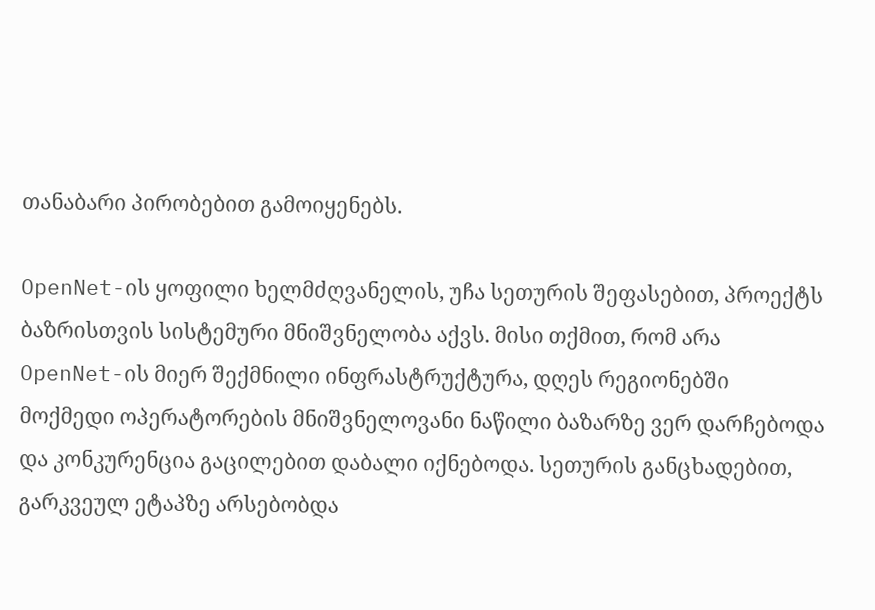თანაბარი პირობებით გამოიყენებს.

OpenNet-ის ყოფილი ხელმძღვანელის, უჩა სეთურის შეფასებით, პროექტს ბაზრისთვის სისტემური მნიშვნელობა აქვს. მისი თქმით, რომ არა OpenNet-ის მიერ შექმნილი ინფრასტრუქტურა, დღეს რეგიონებში მოქმედი ოპერატორების მნიშვნელოვანი ნაწილი ბაზარზე ვერ დარჩებოდა და კონკურენცია გაცილებით დაბალი იქნებოდა. სეთურის განცხადებით, გარკვეულ ეტაპზე არსებობდა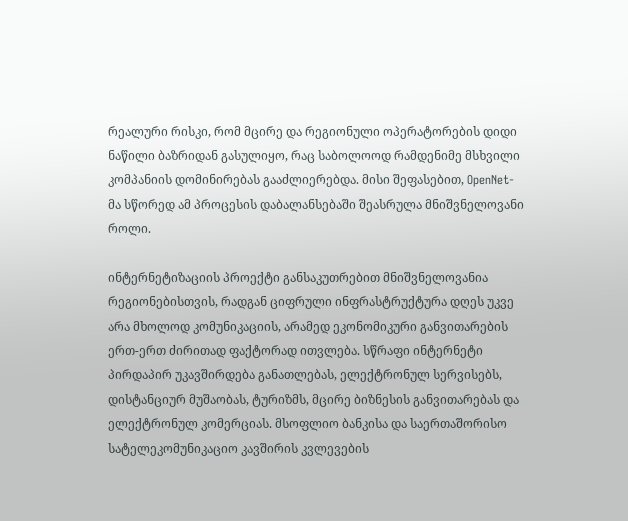რეალური რისკი, რომ მცირე და რეგიონული ოპერატორების დიდი ნაწილი ბაზრიდან გასულიყო, რაც საბოლოოდ რამდენიმე მსხვილი კომპანიის დომინირებას გააძლიერებდა. მისი შეფასებით, OpenNet-მა სწორედ ამ პროცესის დაბალანსებაში შეასრულა მნიშვნელოვანი როლი.

ინტერნეტიზაციის პროექტი განსაკუთრებით მნიშვნელოვანია რეგიონებისთვის, რადგან ციფრული ინფრასტრუქტურა დღეს უკვე არა მხოლოდ კომუნიკაციის, არამედ ეკონომიკური განვითარების ერთ-ერთ ძირითად ფაქტორად ითვლება. სწრაფი ინტერნეტი პირდაპირ უკავშირდება განათლებას, ელექტრონულ სერვისებს, დისტანციურ მუშაობას, ტურიზმს, მცირე ბიზნესის განვითარებას და ელექტრონულ კომერციას. მსოფლიო ბანკისა და საერთაშორისო სატელეკომუნიკაციო კავშირის კვლევების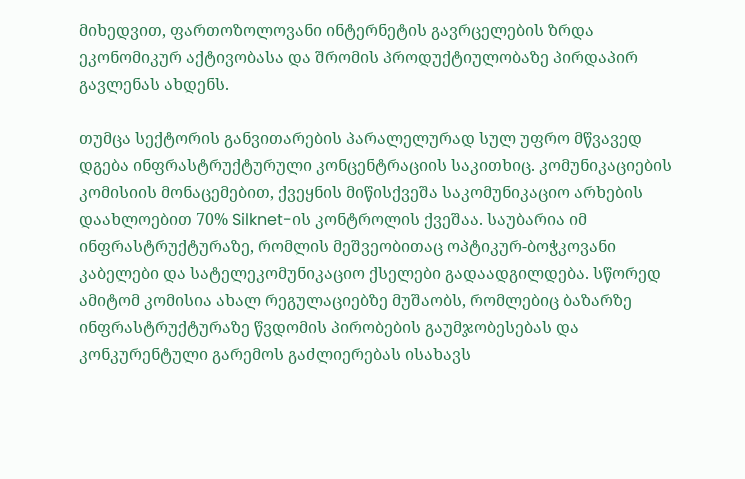მიხედვით, ფართოზოლოვანი ინტერნეტის გავრცელების ზრდა ეკონომიკურ აქტივობასა და შრომის პროდუქტიულობაზე პირდაპირ გავლენას ახდენს.

თუმცა სექტორის განვითარების პარალელურად სულ უფრო მწვავედ დგება ინფრასტრუქტურული კონცენტრაციის საკითხიც. კომუნიკაციების კომისიის მონაცემებით, ქვეყნის მიწისქვეშა საკომუნიკაციო არხების დაახლოებით 70% Silknet-ის კონტროლის ქვეშაა. საუბარია იმ ინფრასტრუქტურაზე, რომლის მეშვეობითაც ოპტიკურ-ბოჭკოვანი კაბელები და სატელეკომუნიკაციო ქსელები გადაადგილდება. სწორედ ამიტომ კომისია ახალ რეგულაციებზე მუშაობს, რომლებიც ბაზარზე ინფრასტრუქტურაზე წვდომის პირობების გაუმჯობესებას და კონკურენტული გარემოს გაძლიერებას ისახავს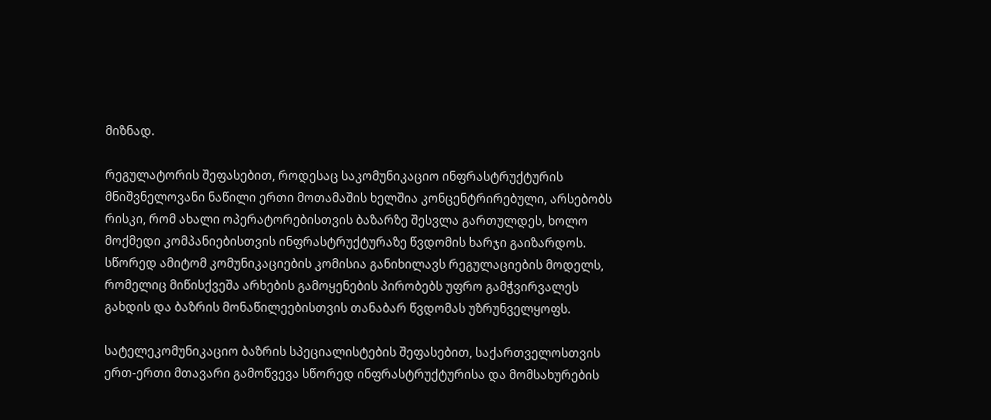მიზნად.

რეგულატორის შეფასებით, როდესაც საკომუნიკაციო ინფრასტრუქტურის მნიშვნელოვანი ნაწილი ერთი მოთამაშის ხელშია კონცენტრირებული, არსებობს რისკი, რომ ახალი ოპერატორებისთვის ბაზარზე შესვლა გართულდეს, ხოლო მოქმედი კომპანიებისთვის ინფრასტრუქტურაზე წვდომის ხარჯი გაიზარდოს. სწორედ ამიტომ კომუნიკაციების კომისია განიხილავს რეგულაციების მოდელს, რომელიც მიწისქვეშა არხების გამოყენების პირობებს უფრო გამჭვირვალეს გახდის და ბაზრის მონაწილეებისთვის თანაბარ წვდომას უზრუნველყოფს.

სატელეკომუნიკაციო ბაზრის სპეციალისტების შეფასებით, საქართველოსთვის ერთ-ერთი მთავარი გამოწვევა სწორედ ინფრასტრუქტურისა და მომსახურების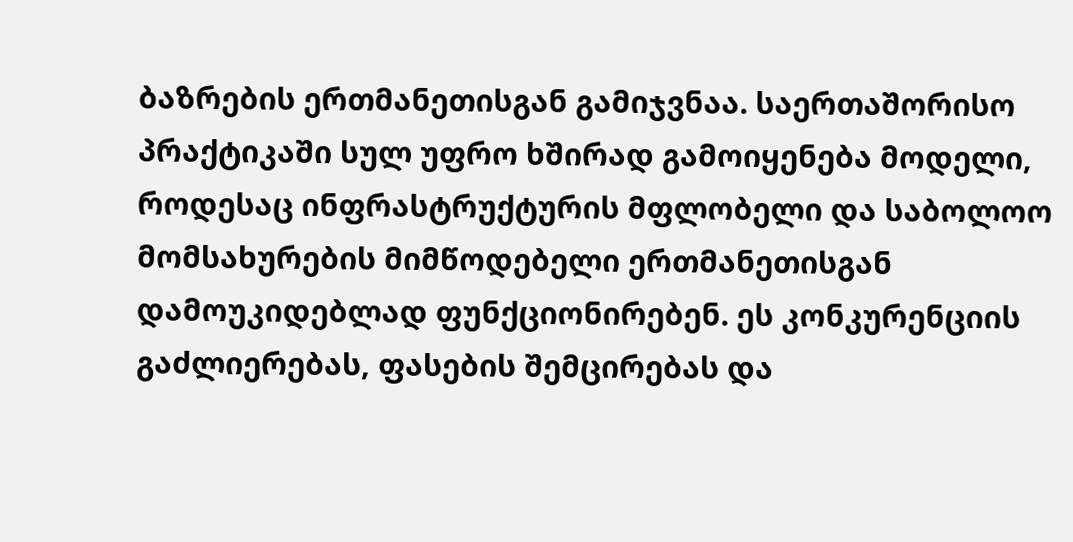ბაზრების ერთმანეთისგან გამიჯვნაა. საერთაშორისო პრაქტიკაში სულ უფრო ხშირად გამოიყენება მოდელი, როდესაც ინფრასტრუქტურის მფლობელი და საბოლოო მომსახურების მიმწოდებელი ერთმანეთისგან დამოუკიდებლად ფუნქციონირებენ. ეს კონკურენციის გაძლიერებას, ფასების შემცირებას და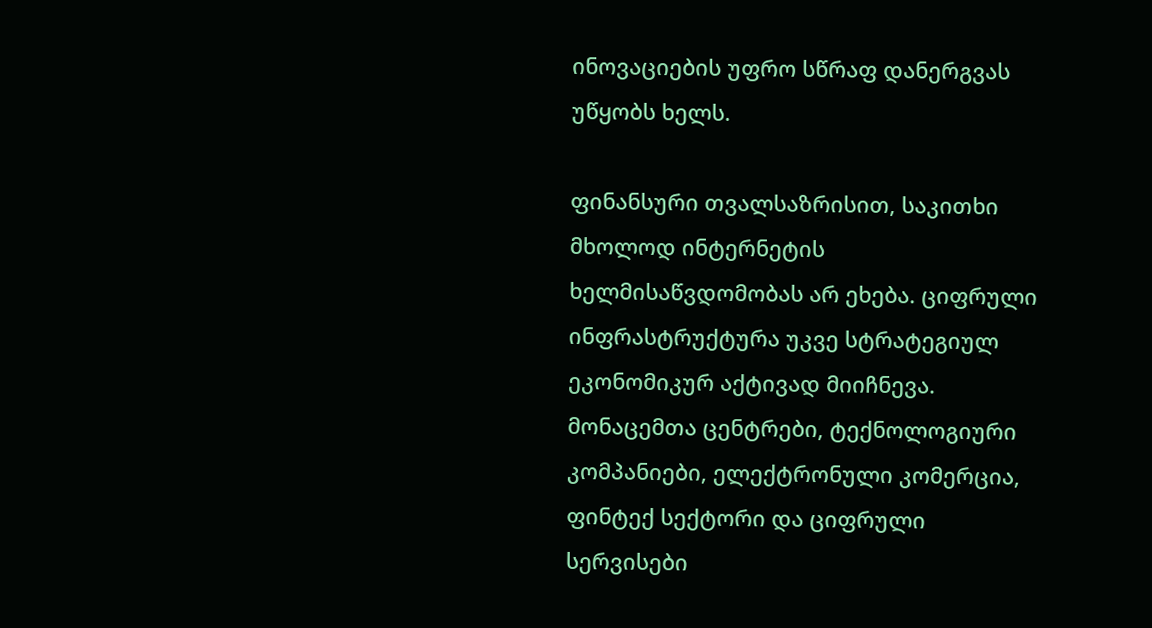ინოვაციების უფრო სწრაფ დანერგვას უწყობს ხელს.

ფინანსური თვალსაზრისით, საკითხი მხოლოდ ინტერნეტის ხელმისაწვდომობას არ ეხება. ციფრული ინფრასტრუქტურა უკვე სტრატეგიულ ეკონომიკურ აქტივად მიიჩნევა. მონაცემთა ცენტრები, ტექნოლოგიური კომპანიები, ელექტრონული კომერცია, ფინტექ სექტორი და ციფრული სერვისები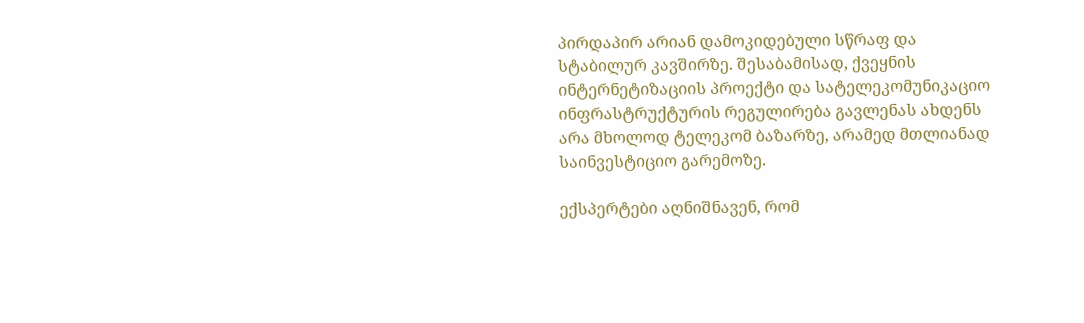პირდაპირ არიან დამოკიდებული სწრაფ და სტაბილურ კავშირზე. შესაბამისად, ქვეყნის ინტერნეტიზაციის პროექტი და სატელეკომუნიკაციო ინფრასტრუქტურის რეგულირება გავლენას ახდენს არა მხოლოდ ტელეკომ ბაზარზე, არამედ მთლიანად საინვესტიციო გარემოზე.

ექსპერტები აღნიშნავენ, რომ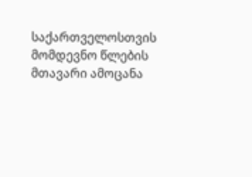საქართველოსთვის მომდევნო წლების მთავარი ამოცანა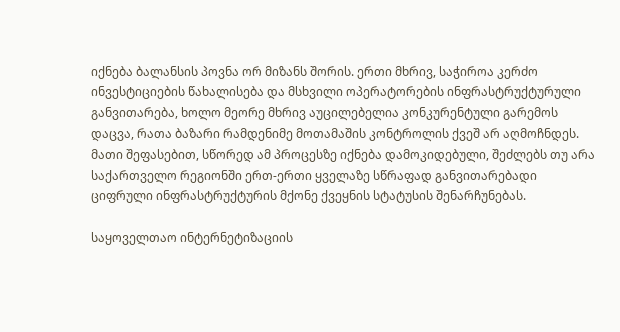იქნება ბალანსის პოვნა ორ მიზანს შორის. ერთი მხრივ, საჭიროა კერძო ინვესტიციების წახალისება და მსხვილი ოპერატორების ინფრასტრუქტურული განვითარება, ხოლო მეორე მხრივ აუცილებელია კონკურენტული გარემოს დაცვა, რათა ბაზარი რამდენიმე მოთამაშის კონტროლის ქვეშ არ აღმოჩნდეს. მათი შეფასებით, სწორედ ამ პროცესზე იქნება დამოკიდებული, შეძლებს თუ არა საქართველო რეგიონში ერთ-ერთი ყველაზე სწრაფად განვითარებადი ციფრული ინფრასტრუქტურის მქონე ქვეყნის სტატუსის შენარჩუნებას.

საყოველთაო ინტერნეტიზაციის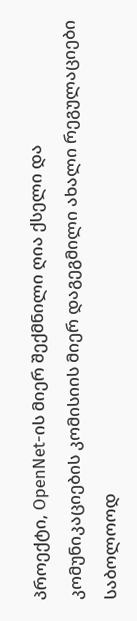პროექტი, OpenNet-ის მიერ შექმნილი ღია ქსელი და კომუნიკაციების კომისიის მიერ დაგეგმილი ახალი რეგულაციები საბოლოოდ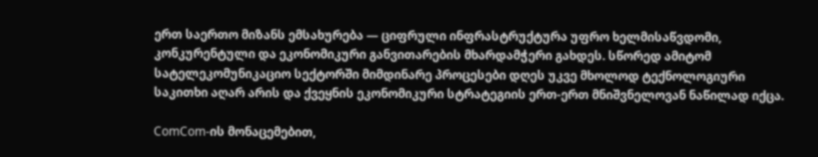ერთ საერთო მიზანს ემსახურება — ციფრული ინფრასტრუქტურა უფრო ხელმისაწვდომი, კონკურენტული და ეკონომიკური განვითარების მხარდამჭერი გახდეს. სწორედ ამიტომ სატელეკომუნიკაციო სექტორში მიმდინარე პროცესები დღეს უკვე მხოლოდ ტექნოლოგიური საკითხი აღარ არის და ქვეყნის ეკონომიკური სტრატეგიის ერთ-ერთ მნიშვნელოვან ნაწილად იქცა.

ComCom-ის მონაცემებით,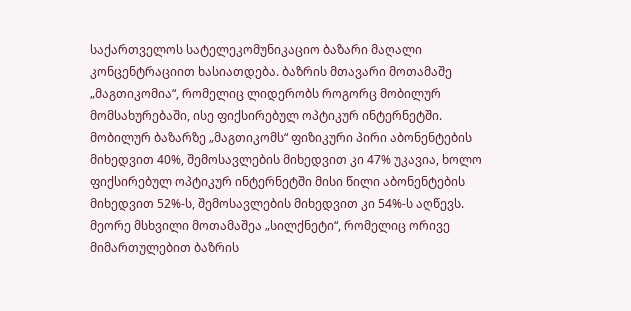საქართველოს სატელეკომუნიკაციო ბაზარი მაღალი კონცენტრაციით ხასიათდება. ბაზრის მთავარი მოთამაშე „მაგთიკომია“, რომელიც ლიდერობს როგორც მობილურ მომსახურებაში, ისე ფიქსირებულ ოპტიკურ ინტერნეტში. მობილურ ბაზარზე „მაგთიკომს“ ფიზიკური პირი აბონენტების მიხედვით 40%, შემოსავლების მიხედვით კი 47% უკავია, ხოლო ფიქსირებულ ოპტიკურ ინტერნეტში მისი წილი აბონენტების მიხედვით 52%-ს, შემოსავლების მიხედვით კი 54%-ს აღწევს. მეორე მსხვილი მოთამაშეა „სილქნეტი“, რომელიც ორივე მიმართულებით ბაზრის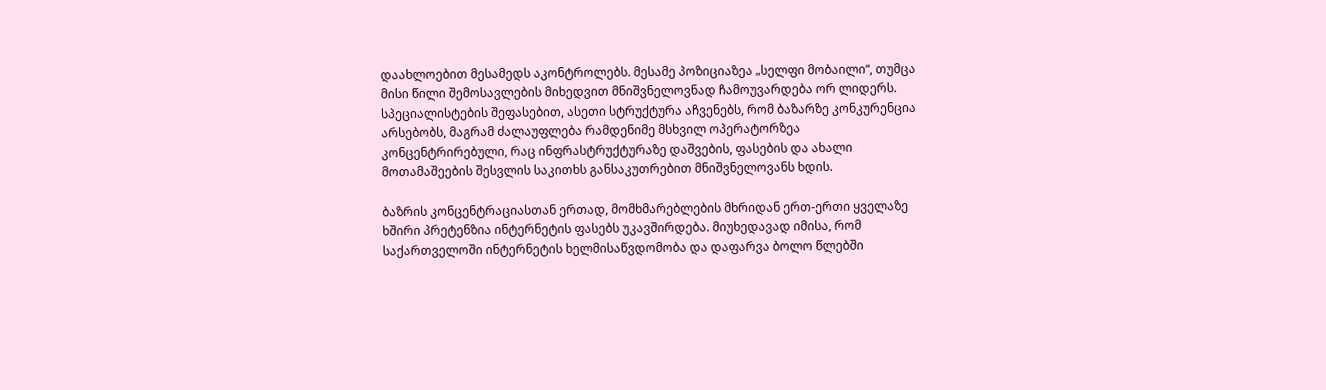დაახლოებით მესამედს აკონტროლებს. მესამე პოზიციაზეა „სელფი მობაილი“, თუმცა მისი წილი შემოსავლების მიხედვით მნიშვნელოვნად ჩამოუვარდება ორ ლიდერს. სპეციალისტების შეფასებით, ასეთი სტრუქტურა აჩვენებს, რომ ბაზარზე კონკურენცია არსებობს, მაგრამ ძალაუფლება რამდენიმე მსხვილ ოპერატორზეა კონცენტრირებული, რაც ინფრასტრუქტურაზე დაშვების, ფასების და ახალი მოთამაშეების შესვლის საკითხს განსაკუთრებით მნიშვნელოვანს ხდის.

ბაზრის კონცენტრაციასთან ერთად, მომხმარებლების მხრიდან ერთ-ერთი ყველაზე ხშირი პრეტენზია ინტერნეტის ფასებს უკავშირდება. მიუხედავად იმისა, რომ საქართველოში ინტერნეტის ხელმისაწვდომობა და დაფარვა ბოლო წლებში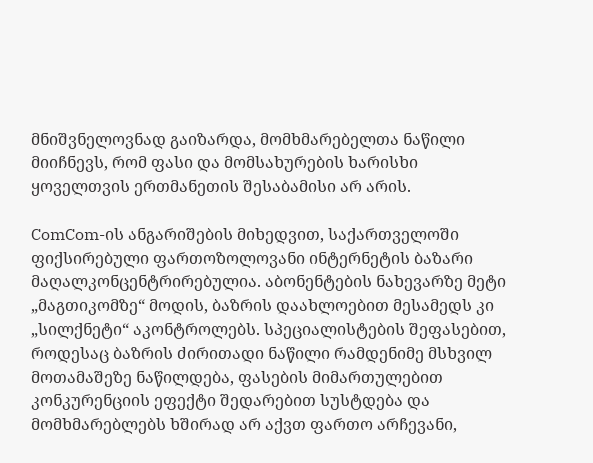მნიშვნელოვნად გაიზარდა, მომხმარებელთა ნაწილი მიიჩნევს, რომ ფასი და მომსახურების ხარისხი ყოველთვის ერთმანეთის შესაბამისი არ არის.

ComCom-ის ანგარიშების მიხედვით, საქართველოში ფიქსირებული ფართოზოლოვანი ინტერნეტის ბაზარი მაღალკონცენტრირებულია. აბონენტების ნახევარზე მეტი „მაგთიკომზე“ მოდის, ბაზრის დაახლოებით მესამედს კი „სილქნეტი“ აკონტროლებს. სპეციალისტების შეფასებით, როდესაც ბაზრის ძირითადი ნაწილი რამდენიმე მსხვილ მოთამაშეზე ნაწილდება, ფასების მიმართულებით კონკურენციის ეფექტი შედარებით სუსტდება და მომხმარებლებს ხშირად არ აქვთ ფართო არჩევანი,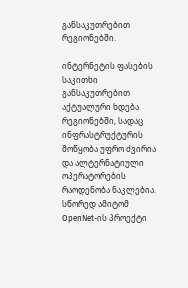განსაკუთრებით რეგიონებში.

ინტერნეტის ფასების საკითხი განსაკუთრებით აქტუალური ხდება რეგიონებში, სადაც ინფრასტრუქტურის მოწყობა უფრო ძვირია და ალტერნატიული ოპერატორების რაოდენობა ნაკლებია. სწორედ ამიტომ OpenNet-ის პროექტი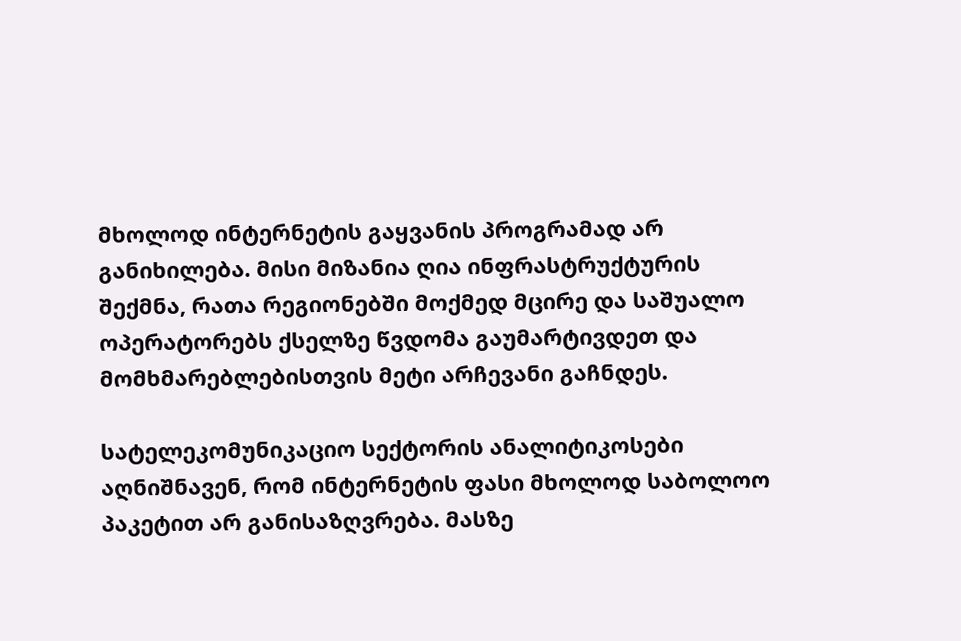მხოლოდ ინტერნეტის გაყვანის პროგრამად არ განიხილება. მისი მიზანია ღია ინფრასტრუქტურის შექმნა, რათა რეგიონებში მოქმედ მცირე და საშუალო ოპერატორებს ქსელზე წვდომა გაუმარტივდეთ და მომხმარებლებისთვის მეტი არჩევანი გაჩნდეს.

სატელეკომუნიკაციო სექტორის ანალიტიკოსები აღნიშნავენ, რომ ინტერნეტის ფასი მხოლოდ საბოლოო პაკეტით არ განისაზღვრება. მასზე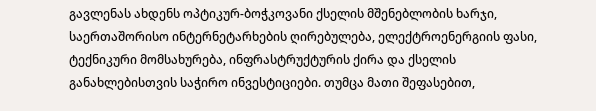გავლენას ახდენს ოპტიკურ-ბოჭკოვანი ქსელის მშენებლობის ხარჯი, საერთაშორისო ინტერნეტარხების ღირებულება, ელექტროენერგიის ფასი, ტექნიკური მომსახურება, ინფრასტრუქტურის ქირა და ქსელის განახლებისთვის საჭირო ინვესტიციები. თუმცა მათი შეფასებით,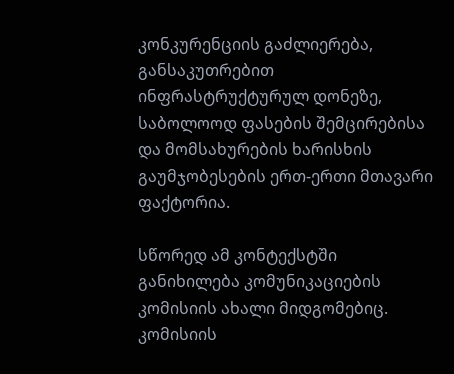კონკურენციის გაძლიერება, განსაკუთრებით ინფრასტრუქტურულ დონეზე, საბოლოოდ ფასების შემცირებისა და მომსახურების ხარისხის გაუმჯობესების ერთ-ერთი მთავარი ფაქტორია.

სწორედ ამ კონტექსტში განიხილება კომუნიკაციების კომისიის ახალი მიდგომებიც. კომისიის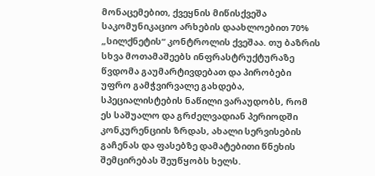მონაცემებით, ქვეყნის მიწისქვეშა საკომუნიკაციო არხების დაახლოებით 70% „სილქნეტის“ კონტროლის ქვეშაა. თუ ბაზრის სხვა მოთამაშეებს ინფრასტრუქტურაზე წვდომა გაუმარტივდებათ და პირობები უფრო გამჭვირვალე გახდება, სპეციალისტების ნაწილი ვარაუდობს, რომ ეს საშუალო და გრძელვადიან პერიოდში კონკურენციის ზრდას, ახალი სერვისების გაჩენას და ფასებზე დამატებითი წნეხის შემცირებას შეუწყობს ხელს.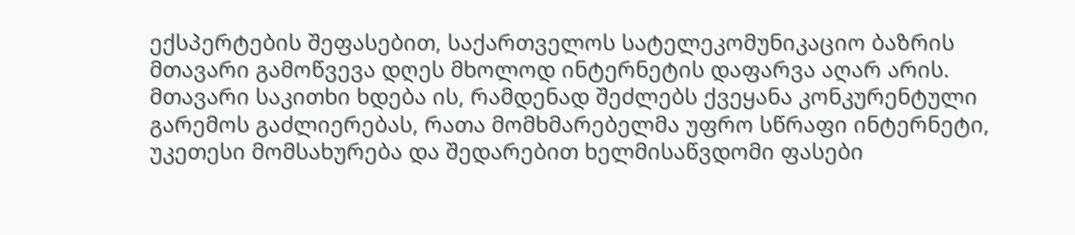ექსპერტების შეფასებით, საქართველოს სატელეკომუნიკაციო ბაზრის მთავარი გამოწვევა დღეს მხოლოდ ინტერნეტის დაფარვა აღარ არის. მთავარი საკითხი ხდება ის, რამდენად შეძლებს ქვეყანა კონკურენტული გარემოს გაძლიერებას, რათა მომხმარებელმა უფრო სწრაფი ინტერნეტი, უკეთესი მომსახურება და შედარებით ხელმისაწვდომი ფასები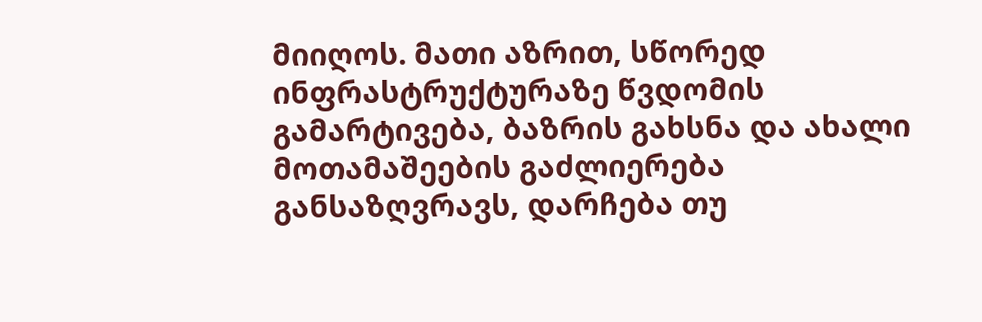მიიღოს. მათი აზრით, სწორედ ინფრასტრუქტურაზე წვდომის გამარტივება, ბაზრის გახსნა და ახალი მოთამაშეების გაძლიერება განსაზღვრავს, დარჩება თუ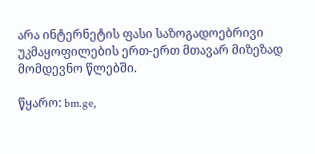არა ინტერნეტის ფასი საზოგადოებრივი უკმაყოფილების ერთ-ერთ მთავარ მიზეზად მომდევნო წლებში.

წყარო: bm.ge,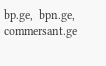bp.ge,  bpn.ge, commersant.ge